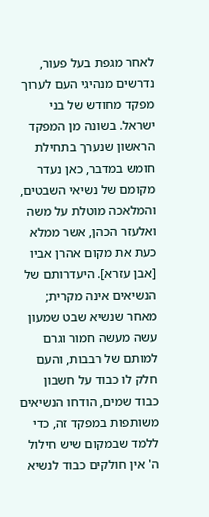לאחר מגפת בעל פעור, נדרשים מנהיגי העם לערוך מפקד מחודש של בני ישראל. בשונה מן המפקד הראשון שנערך בתחילת חומש במדבר, כאן נעדר מקומם של נשיאי השבטים, והמלאכה מוטלת על משה ואלעזר הכהן, אשר ממלא כעת את מקום אהרן אביו [אבן עזרא]. היעדרותם של הנשיאים אינה מקרית; מאחר שנשיא שבט שמעון עשה מעשה חמור וגרם למותם של רבבות, והעם חלק לו כבוד על חשבון כבוד שמים, הודחו הנשיאים משותפות במפקד זה, כדי ללמד שבמקום שיש חילול ה' אין חולקים כבוד לנשיא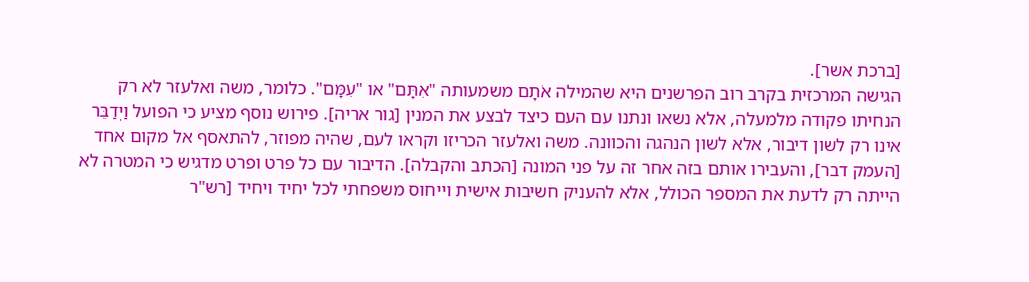[ברכת אשר].
הגישה המרכזית בקרב רוב הפרשנים היא שהמילה אֹתָם משמעותה "אִתָּם" או "עִמָּם". כלומר, משה ואלעזר לא רק הנחיתו פקודה מלמעלה, אלא נשאו ונתנו עם העם כיצד לבצע את המנין [גור אריה]. פירוש נוסף מציע כי הפועל וַיְדַבֵּר אינו רק לשון דיבור, אלא לשון הנהגה והכוונה. משה ואלעזר הכריזו וקראו לעם, שהיה מפוזר, להתאסף אל מקום אחד [העמק דבר], והעבירו אותם בזה אחר זה על פני המונה [הכתב והקבלה]. הדיבור עם כל פרט ופרט מדגיש כי המטרה לא הייתה רק לדעת את המספר הכולל, אלא להעניק חשיבות אישית וייחוס משפחתי לכל יחיד ויחיד [רש"ר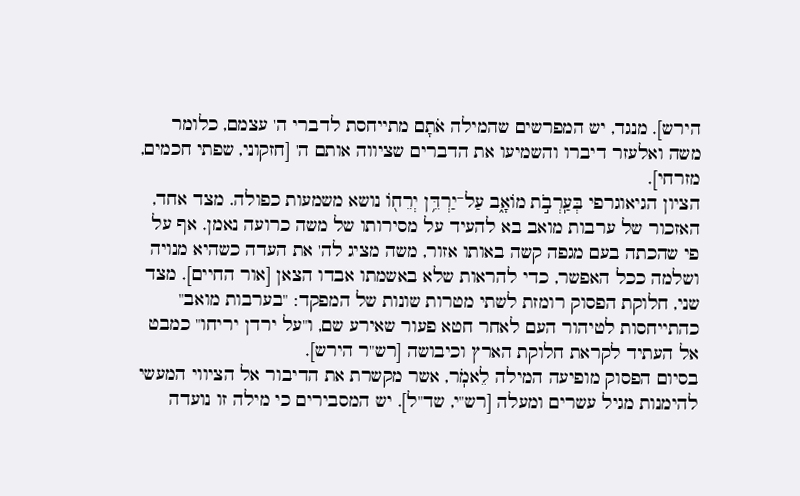הירש]. מנגד, יש המפרשים שהמילה אֹתָם מתייחסת לדברי ה' עצמם, כלומר משה ואלעזר דיברו והשמיעו את הדברים שציווה אותם ה' [חזקוני, שפתי חכמים, מזרחי].
הציון הגיאוגרפי בְּעַֽרְבֹ֣ת מוֹאָ֑ב עַל־יַרְדֵּ֥ן יְרֵח֖וֹ נושא משמעות כפולה. מצד אחד, האזכור של ערבות מואב בא להעיד על מסירותו של משה כרועה נאמן. אף על פי שהכתה בעם מגפה קשה באותו אזור, משה מציג לה' את העדה כשהיא מנויה ושלמה ככל האפשר, כדי להראות שלא באשמתו אבדו הצאן [אור החיים]. מצד שני, חלוקת הפסוק רומזת לשתי מטרות שונות של המפקד: "בערבות מואב" כהתייחסות לטיהור העם לאחר חטא פעור שאירע שם, ו"על ירדן יריחו" כמבט אל העתיד לקראת חלוקת הארץ וכיבושה [רש"ר הירש].
בסיום הפסוק מופיעה המילה לֵאמֹֽר, אשר מקשרת את הדיבור אל הציווי המעשי להימנות מגיל עשרים ומעלה [רש"י, שד"ל]. יש המסבירים כי מילה זו נועדה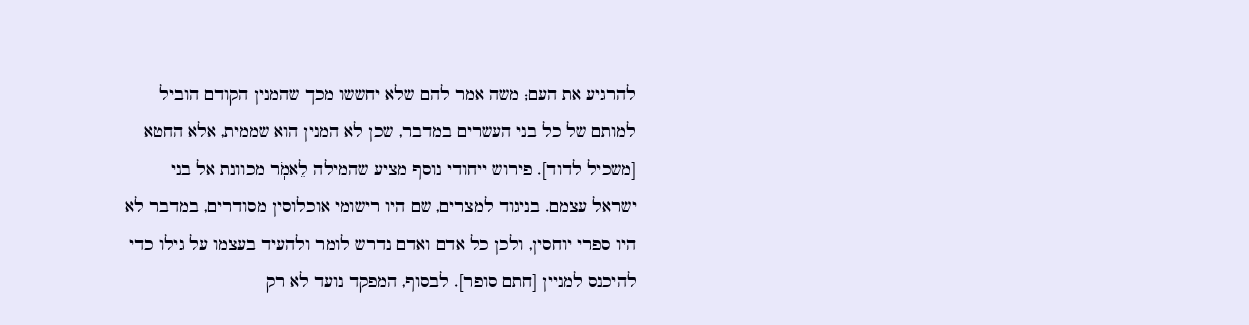להרגיע את העם; משה אמר להם שלא יחששו מכך שהמנין הקודם הוביל למותם של כל בני העשרים במדבר, שכן לא המנין הוא שממית, אלא החטא [משכיל לדוד]. פירוש ייחודי נוסף מציע שהמילה לֵאמֹֽר מכוונת אל בני ישראל עצמם. בניגוד למצרים, שם היו רישומי אוכלוסין מסודרים, במדבר לא היו ספרי יוחסין, ולכן כל אדם ואדם נדרש לומר ולהעיד בעצמו על גילו כדי להיכנס למניין [חתם סופר]. לבסוף, המפקד נועד לא רק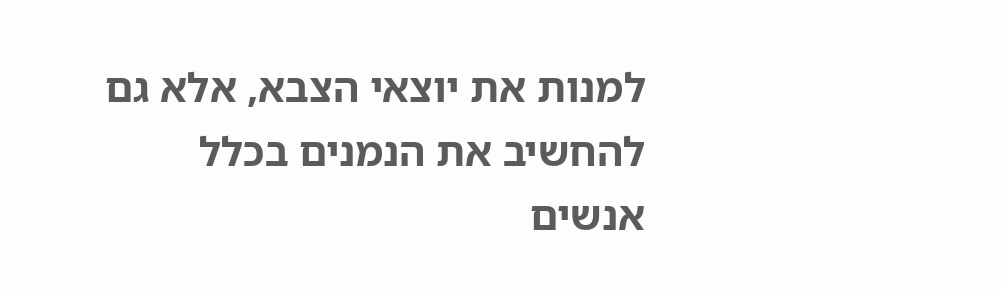למנות את יוצאי הצבא, אלא גם להחשיב את הנמנים בכלל אנשים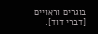בוגרים וראויים [דברי דוד].